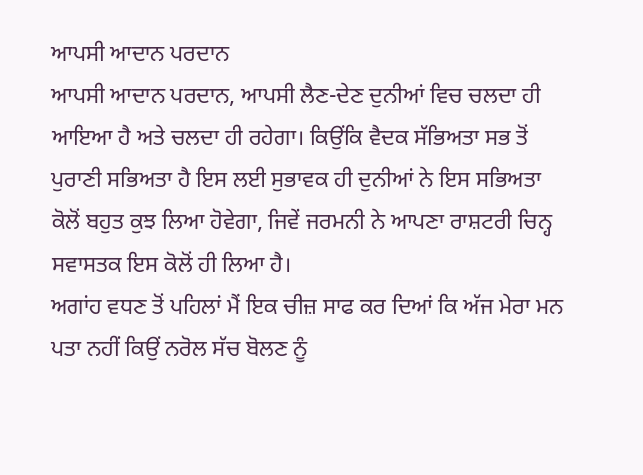ਆਪਸੀ ਆਦਾਨ ਪਰਦਾਨ
ਆਪਸੀ ਆਦਾਨ ਪਰਦਾਨ, ਆਪਸੀ ਲੈਣ-ਦੇਣ ਦੁਨੀਆਂ ਵਿਚ ਚਲਦਾ ਹੀ ਆਇਆ ਹੈ ਅਤੇ ਚਲਦਾ ਹੀ ਰਹੇਗਾ। ਕਿਉਂਕਿ ਵੈਦਕ ਸੱਭਿਅਤਾ ਸਭ ਤੋਂ ਪੁਰਾਣੀ ਸਭਿਅਤਾ ਹੈ ਇਸ ਲਈ ਸੁਭਾਵਕ ਹੀ ਦੁਨੀਆਂ ਨੇ ਇਸ ਸਭਿਅਤਾ ਕੋਲੋਂ ਬਹੁਤ ਕੁਝ ਲਿਆ ਹੋਵੇਗਾ, ਜਿਵੇਂ ਜਰਮਨੀ ਨੇ ਆਪਣਾ ਰਾਸ਼ਟਰੀ ਚਿਨ੍ਹ ਸਵਾਸਤਕ ਇਸ ਕੋਲੋਂ ਹੀ ਲਿਆ ਹੈ।
ਅਗਾਂਹ ਵਧਣ ਤੋਂ ਪਹਿਲਾਂ ਮੈਂ ਇਕ ਚੀਜ਼ ਸਾਫ ਕਰ ਦਿਆਂ ਕਿ ਅੱਜ ਮੇਰਾ ਮਨ ਪਤਾ ਨਹੀਂ ਕਿਉਂ ਨਰੋਲ ਸੱਚ ਬੋਲਣ ਨੂੰ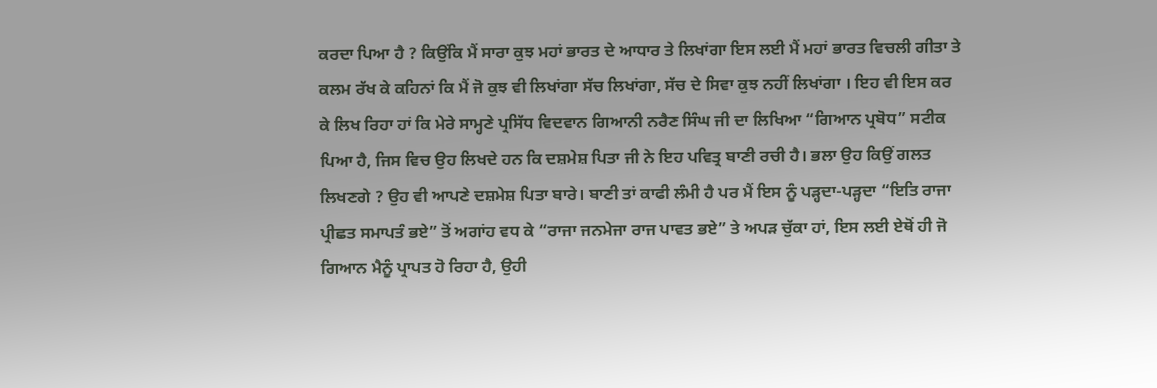ਕਰਦਾ ਪਿਆ ਹੈ ? ਕਿਉਂਕਿ ਮੈਂ ਸਾਰਾ ਕੁਝ ਮਹਾਂ ਭਾਰਤ ਦੇ ਆਧਾਰ ਤੇ ਲਿਖਾਂਗਾ ਇਸ ਲਈ ਮੈਂ ਮਹਾਂ ਭਾਰਤ ਵਿਚਲੀ ਗੀਤਾ ਤੇ ਕਲਮ ਰੱਖ ਕੇ ਕਹਿਨਾਂ ਕਿ ਮੈਂ ਜੋ ਕੁਝ ਵੀ ਲਿਖਾਂਗਾ ਸੱਚ ਲਿਖਾਂਗਾ, ਸੱਚ ਦੇ ਸਿਵਾ ਕੁਝ ਨਹੀਂ ਲਿਖਾਂਗਾ । ਇਹ ਵੀ ਇਸ ਕਰ ਕੇ ਲਿਖ ਰਿਹਾ ਹਾਂ ਕਿ ਮੇਰੇ ਸਾਮ੍ਹਣੇ ਪ੍ਰਸਿੱਧ ਵਿਦਵਾਨ ਗਿਆਨੀ ਨਰੈਣ ਸਿੰਘ ਜੀ ਦਾ ਲਿਖਿਆ “ਗਿਆਨ ਪ੍ਰਬੋਧ” ਸਟੀਕ ਪਿਆ ਹੈ, ਜਿਸ ਵਿਚ ਉਹ ਲਿਖਦੇ ਹਨ ਕਿ ਦਸ਼ਮੇਸ਼ ਪਿਤਾ ਜੀ ਨੇ ਇਹ ਪਵਿਤ੍ਰ ਬਾਣੀ ਰਚੀ ਹੈ। ਭਲਾ ਉਹ ਕਿਉਂ ਗਲਤ ਲਿਖਣਗੇ ? ਉਹ ਵੀ ਆਪਣੇ ਦਸ਼ਮੇਸ਼ ਪਿਤਾ ਬਾਰੇ। ਬਾਣੀ ਤਾਂ ਕਾਫੀ ਲੰਮੀ ਹੈ ਪਰ ਮੈਂ ਇਸ ਨੂੰ ਪੜ੍ਹਦਾ-ਪੜ੍ਹਦਾ “ਇਤਿ ਰਾਜਾ ਪ੍ਰੀਛਤ ਸਮਾਪਤੰ ਭਏ” ਤੋਂ ਅਗਾਂਹ ਵਧ ਕੇ “ਰਾਜਾ ਜਨਮੇਜਾ ਰਾਜ ਪਾਵਤ ਭਏ” ਤੇ ਅਪੜ ਚੁੱਕਾ ਹਾਂ, ਇਸ ਲਈ ਏਥੋਂ ਹੀ ਜੋ ਗਿਆਨ ਮੈਨੂੰ ਪ੍ਰਾਪਤ ਹੋ ਰਿਹਾ ਹੈ, ਉਹੀ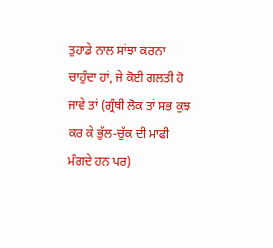ਤੁਹਾਡੇ ਨਾਲ ਸਾਂਝਾ ਕਰਨਾ ਚਾਹੁੰਦਾ ਹਾਂ, ਜੇ ਕੋਈ ਗਲਤੀ ਹੋ ਜਾਵੇ ਤਾਂ (ਗ੍ਰੰਥੀ ਲੋਕ ਤਾਂ ਸਭ ਕੁਝ ਕਰ ਕੇ ਭੁੱਲ-ਚੁੱਕ ਦੀ ਮਾਫੀ ਮੰਗਦੇ ਹਨ ਪਰ)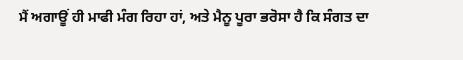ਮੈਂ ਅਗਾਊਂ ਹੀ ਮਾਫੀ ਮੰਗ ਰਿਹਾ ਹਾਂ, ਅਤੇ ਮੈਨੂ ਪੂਰਾ ਭਰੋਸਾ ਹੈ ਕਿ ਸੰਗਤ ਦਾ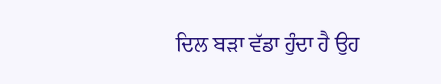ਦਿਲ ਬੜਾ ਵੱਡਾ ਹੁੰਦਾ ਹੈ ਉਹ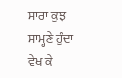ਸਾਰਾ ਕੁਝ ਸਾਮ੍ਹਣੇ ਹੁੰਦਾ ਵੇਖ ਕੇ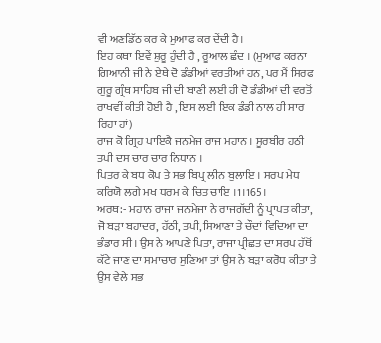ਵੀ ਅਣਡਿੱਠ ਕਰ ਕੇ ਮੁਆਫ ਕਰ ਦੇਂਦੀ ਹੈ।
ਇਹ ਕਥਾ ਇਵੇਂ ਸ਼ੁਰੂ ਹੁੰਦੀ ਹੈ , ਰੂਆਲ ਛੰਦ । (ਮੁਆਫ ਕਰਨਾ ਗਿਆਨੀ ਜੀ ਨੇ ਏਥੇ ਦੋ ਡੰਡੀਆਂ ਵਰਤੀਆਂ ਹਨ, ਪਰ ਮੈਂ ਸਿਰਫ ਗੁਰੂ ਗ੍ਰੰਥ ਸਾਹਿਬ ਜੀ ਦੀ ਬਾਣੀ ਲਈ ਹੀ ਦੋ ਡੰਡੀਆਂ ਦੀ ਵਰਤੋਂ ਰਾਖਵੀਂ ਕੀਤੀ ਹੋਈ ਹੈ , ਇਸ ਲਈ ਇਕ ਡੰਡੀ ਨਾਲ ਹੀ ਸਾਰ ਰਿਹਾ ਹਾਂ)
ਰਾਜ ਕੋ ਗ੍ਰਿਹ ਪਾਇਕੈ ਜਨਮੇਜ ਰਾਜ ਮਹਾਨ । ਸੂਰਬੀਰ ਹਠੀ ਤਪੀ ਦਸ ਚਾਰ ਚਾਰ ਨਿਧਾਨ ।
ਪਿਤਰ ਕੇ ਬਧ ਕੋਪ ਤੇ ਸਭ ਬਿਪ੍ਰ ਲੀਨ ਬੁਲਾਇ । ਸਰਪ ਮੇਧ ਕਰਿਯੋ ਲਗੇ ਮਖ ਧਰਮ ਕੇ ਚਿਤ ਚਾਇ ।1।165।
ਅਰਥ:- ਮਹਾਨ ਰਾਜਾ ਜਨਮੇਜਾ ਨੇ ਰਾਜਗੱਦੀ ਨੂੰ ਪ੍ਰਾਪਤ ਕੀਤਾ, ਜੋ ਬੜਾ ਬਹਾਦਰ, ਹੱਠੀ, ਤਪੀ, ਸਿਆਣਾ ਤੇ ਚੌਦਾਂ ਵਿਦਿਆ ਦਾ ਭੰਡਾਰ ਸੀ। ਉਸ ਨੇ ਆਪਣੇ ਪਿਤਾ, ਰਾਜਾ ਪ੍ਰੀਛਤ ਦਾ ਸਰਪ ਹੱਥੋਂ ਕੱਟੇ ਜਾਣ ਦਾ ਸਮਾਚਾਰ ਸੁਣਿਆ ਤਾਂ ਉਸ ਨੇ ਬੜਾ ਕਰੋਧ ਕੀਤਾ ਤੇ ਉਸ ਵੇਲੇ ਸਭ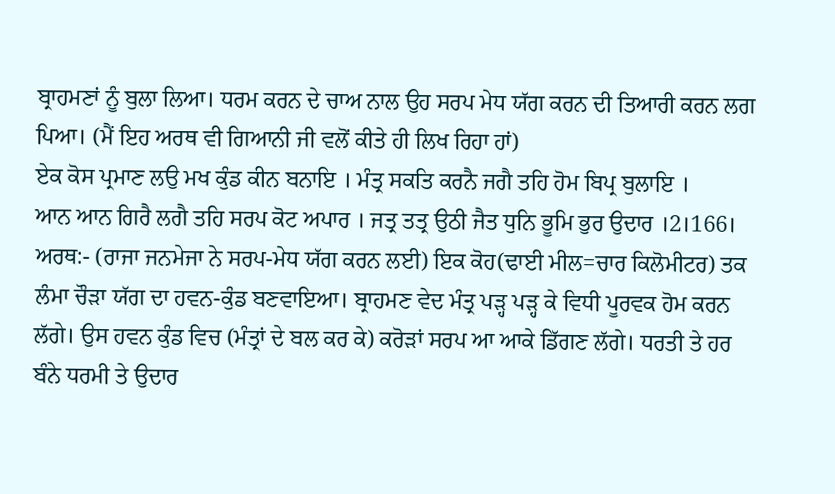ਬ੍ਰਾਹਮਣਾਂ ਨੂੰ ਬੁਲਾ ਲਿਆ। ਧਰਮ ਕਰਨ ਦੇ ਚਾਅ ਨਾਲ ਉਹ ਸਰਪ ਮੇਧ ਯੱਗ ਕਰਨ ਦੀ ਤਿਆਰੀ ਕਰਨ ਲਗ ਪਿਆ। (ਮੈਂ ਇਹ ਅਰਥ ਵੀ ਗਿਆਨੀ ਜੀ ਵਲੋਂ ਕੀਤੇ ਹੀ ਲਿਖ ਰਿਹਾ ਹਾਂ)
ਏਕ ਕੋਸ ਪ੍ਰਮਾਣ ਲਉ ਮਖ ਕੁੰਡ ਕੀਨ ਬਨਾਇ । ਮੰਤ੍ਰ ਸਕਤਿ ਕਰਨੈ ਜਗੈ ਤਹਿ ਹੋਮ ਬਿਪ੍ਰ ਬੁਲਾਇ ।
ਆਨ ਆਨ ਗਿਰੈ ਲਗੈ ਤਹਿ ਸਰਪ ਕੋਟ ਅਪਾਰ । ਜਤ੍ਰ ਤਤ੍ਰ ਉਠੀ ਜੈਤ ਧੁਨਿ ਭੂਮਿ ਭੁਰ ਉਦਾਰ ।2।166।
ਅਰਥ:- (ਰਾਜਾ ਜਨਮੇਜਾ ਨੇ ਸਰਪ-ਮੇਧ ਯੱਗ ਕਰਨ ਲਈ) ਇਕ ਕੋਹ(ਢਾਈ ਮੀਲ=ਚਾਰ ਕਿਲੋਮੀਟਰ) ਤਕ ਲੰਮਾ ਚੌੜਾ ਯੱਗ ਦਾ ਹਵਨ-ਕੁੰਡ ਬਣਵਾਇਆ। ਬ੍ਰਾਹਮਣ ਵੇਦ ਮੰਤ੍ਰ ਪੜ੍ਹ ਪੜ੍ਹ ਕੇ ਵਿਧੀ ਪੂਰਵਕ ਹੋਮ ਕਰਨ ਲੱਗੇ। ਉਸ ਹਵਨ ਕੁੰਡ ਵਿਚ (ਮੰਤ੍ਰਾਂ ਦੇ ਬਲ ਕਰ ਕੇ) ਕਰੋੜਾਂ ਸਰਪ ਆ ਆਕੇ ਡਿੱਗਣ ਲੱਗੇ। ਧਰਤੀ ਤੇ ਹਰ ਬੰਨੇ ਧਰਮੀ ਤੇ ਉਦਾਰ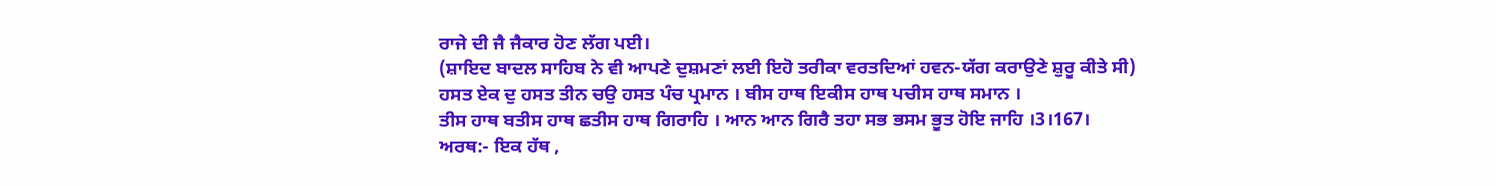ਰਾਜੇ ਦੀ ਜੈ ਜੈਕਾਰ ਹੋਣ ਲੱਗ ਪਈ।
(ਸ਼ਾਇਦ ਬਾਦਲ ਸਾਹਿਬ ਨੇ ਵੀ ਆਪਣੇ ਦੁਸ਼ਮਣਾਂ ਲਈ ਇਹੋ ਤਰੀਕਾ ਵਰਤਦਿਆਂ ਹਵਨ-ਯੱਗ ਕਰਾਉਣੇ ਸ਼ੁਰੂ ਕੀਤੇ ਸੀ)
ਹਸਤ ਏਕ ਦੁ ਹਸਤ ਤੀਨ ਚਉ ਹਸਤ ਪੰਚ ਪ੍ਰਮਾਨ । ਬੀਸ ਹਾਥ ਇਕੀਸ ਹਾਥ ਪਚੀਸ ਹਾਥ ਸਮਾਨ ।
ਤੀਸ ਹਾਥ ਬਤੀਸ ਹਾਥ ਛਤੀਸ ਹਾਥ ਗਿਰਾਹਿ । ਆਨ ਆਨ ਗਿਰੈ ਤਹਾ ਸਭ ਭਸਮ ਭੂਤ ਹੋਇ ਜਾਹਿ ।3।167।
ਅਰਥ:- ਇਕ ਹੱਥ ,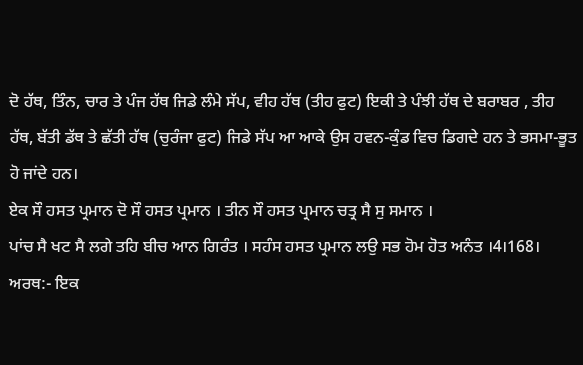ਦੋ ਹੱਥ, ਤਿੰਨ, ਚਾਰ ਤੇ ਪੰਜ ਹੱਥ ਜਿਡੇ ਲੰਮੇ ਸੱਪ, ਵੀਹ ਹੱਥ (ਤੀਹ ਫੁਟ) ਇਕੀ ਤੇ ਪੰਝੀ ਹੱਥ ਦੇ ਬਰਾਬਰ , ਤੀਹ ਹੱਥ, ਬੱਤੀ ਡੱਥ ਤੇ ਛੱਤੀ ਹੱਥ (ਚੁਰੰਜਾ ਫੁਟ) ਜਿਡੇ ਸੱਪ ਆ ਆਕੇ ਉਸ ਹਵਨ-ਕੁੰਡ ਵਿਚ ਡਿਗਦੇ ਹਨ ਤੇ ਭਸਮਾ-ਭੂਤ ਹੋ ਜਾਂਦੇ ਹਨ।
ਏਕ ਸੌ ਹਸਤ ਪ੍ਰਮਾਨ ਦੋ ਸੌ ਹਸਤ ਪ੍ਰਮਾਨ । ਤੀਨ ਸੌ ਹਸਤ ਪ੍ਰਮਾਨ ਚਤ੍ਰ ਸੈ ਸੁ ਸਮਾਨ ।
ਪਾਂਚ ਸੈ ਖਟ ਸੈ ਲਗੇ ਤਹਿ ਬੀਚ ਆਨ ਗਿਰੰਤ । ਸਹੰਸ ਹਸਤ ਪ੍ਰਮਾਨ ਲਉ ਸਭ ਹੋਮ ਹੋਤ ਅਨੰਤ ।4।168।
ਅਰਥ:- ਇਕ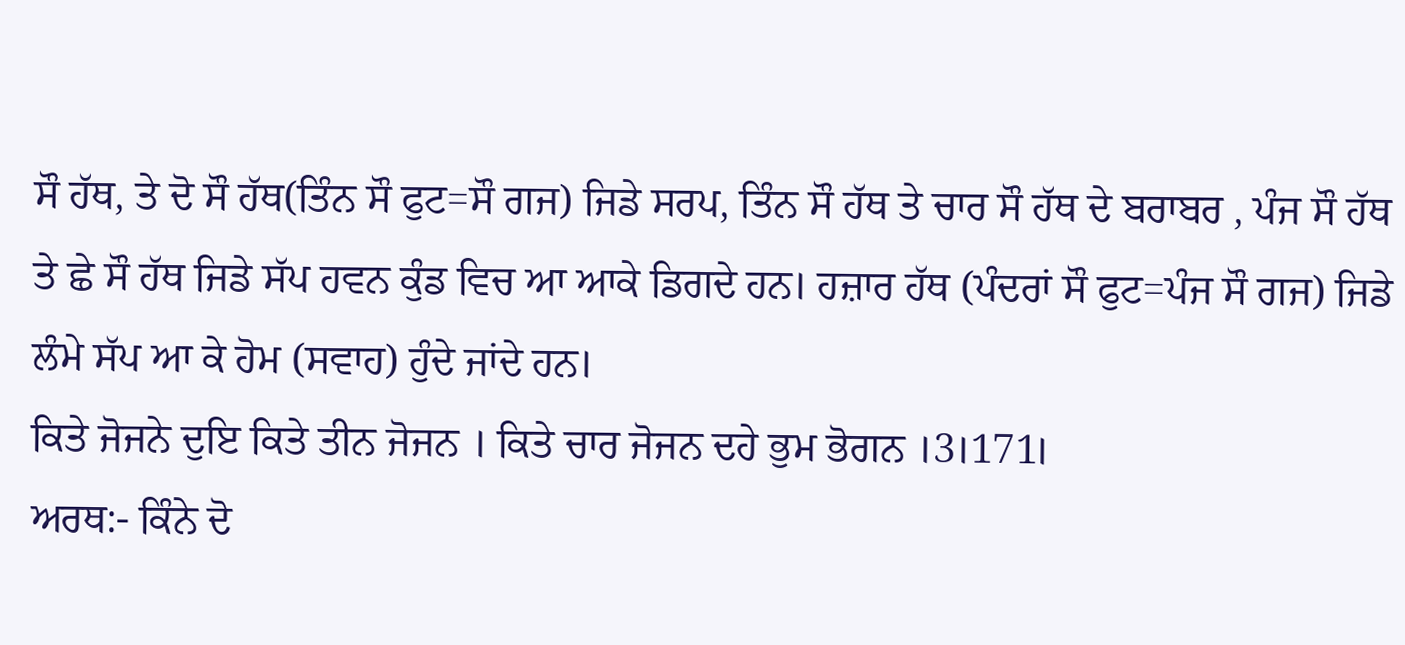ਸੌ ਹੱਥ, ਤੇ ਦੋ ਸੌ ਹੱਥ(ਤਿੰਨ ਸੌ ਫੁਟ=ਸੌ ਗਜ) ਜਿਡੇ ਸਰਪ, ਤਿੰਨ ਸੌ ਹੱਥ ਤੇ ਚਾਰ ਸੌ ਹੱਥ ਦੇ ਬਰਾਬਰ , ਪੰਜ ਸੌ ਹੱਥ ਤੇ ਛੇ ਸੌ ਹੱਥ ਜਿਡੇ ਸੱਪ ਹਵਨ ਕੁੰਡ ਵਿਚ ਆ ਆਕੇ ਡਿਗਦੇ ਹਨ। ਹਜ਼ਾਰ ਹੱਥ (ਪੰਦਰਾਂ ਸੌ ਫੁਟ=ਪੰਜ ਸੌ ਗਜ) ਜਿਡੇ ਲੰਮੇ ਸੱਪ ਆ ਕੇ ਹੋਮ (ਸਵਾਹ) ਹੁੰਦੇ ਜਾਂਦੇ ਹਨ।
ਕਿਤੇ ਜੋਜਨੇ ਦੁਇ ਕਿਤੇ ਤੀਨ ਜੋਜਨ । ਕਿਤੇ ਚਾਰ ਜੋਜਨ ਦਹੇ ਭੁਮ ਭੋਗਨ ।3।171।
ਅਰਥ:- ਕਿੰਨੇ ਦੋ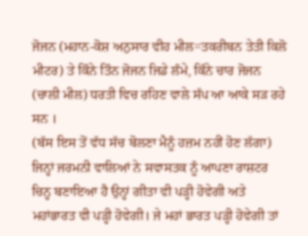ਜੋਜਨ (ਮਹਾਨ-ਕੋਸ਼ ਅਨੁਸਾਰ ਵੀਹ ਮੀਲ=ਤਕਰੀਬਨ ਤੇਤੀ ਕਿਲੋ ਮੀਟਰ) ਤੇ ਕਿੰਨੇ ਤਿੰਨ ਜੋਜਨ ਜਿਡੇ ਲੰਮੇ, ਕਿੰਨੇ ਚਾਰ ਜੋਜਨ (ਚਾਲੀ ਮੀਲ) ਧਰਤੀ ਵਿਚ ਰਹਿਣ ਵਾਲੇ ਸੱਪ ਆ ਆਕੇ ਸੜ ਰਹੇ ਸਨ ।
(ਬੱਸ ਇਸ ਤੋਂ ਵੱਧ ਸੱਚ ਬੋਲਣਾ ਮੈਨੂੰ ਹਜ਼ਮ ਨਹੀਂ ਹੋਣ ਲੱਗਾ)
ਜਿਨ੍ਹਾਂ ਜਰਮਨੀ ਵਾਲਿਆਂ ਨੇ ਸਵਾਸਤਕ ਨੂੰ ਆਪਣਾ ਰਾਸ਼ਟਰ ਚਿਨ੍ਹ ਬਣਾਇਆ ਹੈ ਉਨ੍ਹਾਂ ਗੀਤਾ ਵੀ ਪੜ੍ਹੀ ਹੋਵੇਗੀ ਅਤੇ ਮਹਾਂਭਾਰਤ ਵੀ ਪੜ੍ਹੀ ਹੋਵੇਗੀ। ਜੇ ਮਹਾਂ ਭਾਰਤ ਪੜ੍ਹੀ ਹੋਵੇਗੀ ਤਾਂ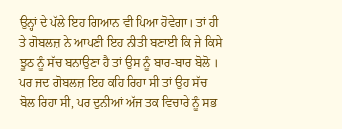ਉਨ੍ਹਾਂ ਦੇ ਪੱਲੇ ਇਹ ਗਿਆਨ ਵੀ ਪਿਆ ਹੋਵੇਗਾ। ਤਾਂ ਹੀ ਤੇ ਗੋਬਲਜ਼ ਨੇ ਆਪਣੀ ਇਹ ਨੀਤੀ ਬਣਾਈ ਕਿ ਜੇ ਕਿਸੇ ਝੂਠ ਨੂੰ ਸੱਚ ਬਨਾਉਣਾ ਹੈ ਤਾਂ ਉਸ ਨੂੰ ਬਾਰ-ਬਾਰ ਬੋਲੋ । ਪਰ ਜਦ ਗੋਬਲਜ਼ ਇਹ ਕਹਿ ਰਿਹਾ ਸੀ ਤਾਂ ਉਹ ਸੱਚ ਬੋਲ ਰਿਹਾ ਸੀ, ਪਰ ਦੁਨੀਆਂ ਅੱਜ ਤਕ ਵਿਚਾਰੇ ਨੂੰ ਸਭ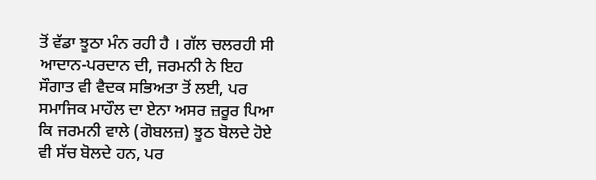ਤੋਂ ਵੱਡਾ ਝੂਠਾ ਮੰਨ ਰਹੀ ਹੈ । ਗੱਲ ਚਲਰਹੀ ਸੀ ਆਦਾਨ-ਪਰਦਾਨ ਦੀ, ਜਰਮਨੀ ਨੇ ਇਹ ਸੌਗਾਤ ਵੀ ਵੈਦਕ ਸਭਿਅਤਾ ਤੋਂ ਲਈ, ਪਰ ਸਮਾਜਿਕ ਮਾਹੌਲ ਦਾ ਏਨਾ ਅਸਰ ਜ਼ਰੂਰ ਪਿਆ ਕਿ ਜਰਮਨੀ ਵਾਲੇ (ਗੋਬਲਜ਼) ਝੂਠ ਬੋਲਦੇ ਹੋਏ ਵੀ ਸੱਚ ਬੋਲਦੇ ਹਨ, ਪਰ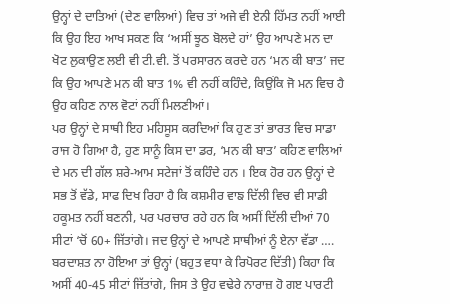ਉਨ੍ਹਾਂ ਦੇ ਦਾਤਿਆਂ (ਦੇਣ ਵਾਲਿਆਂ) ਵਿਚ ਤਾਂ ਅਜੇ ਵੀ ਏਨੀ ਹਿੱਮਤ ਨਹੀਂ ਆਈ ਕਿ ਉਹ ਇਹ ਆਖ ਸਕਣ ਕਿ ‘ਅਸੀਂ ਝੂਠ ਬੋਲਦੇ ਹਾਂ’ ਉਹ ਆਪਣੇ ਮਨ ਦਾ ਖੋਟ ਲੁਕਾਉਣ ਲਈ ਵੀ ਟੀ.ਵੀ. ਤੋਂ ਪਰਸਾਰਨ ਕਰਦੇ ਹਨ ‘ਮਨ ਕੀ ਬਾਤ’ ਜਦ ਕਿ ਉਹ ਆਪਣੇ ਮਨ ਕੀ ਬਾਤ 1% ਵੀ ਨਹੀਂ ਕਹਿੰਦੇ, ਕਿਉਂਕਿ ਜੋ ਮਨ ਵਿਚ ਹੈ ਉਹ ਕਹਿਣ ਨਾਲ ਵੋਟਾਂ ਨਹੀਂ ਮਿਲਣੀਆਂ।
ਪਰ ਉਨ੍ਹਾਂ ਦੇ ਸਾਥੀ ਇਹ ਮਹਿਸੂਸ ਕਰਦਿਆਂ ਕਿ ਹੁਣ ਤਾਂ ਭਾਰਤ ਵਿਚ ਸਾਡਾ ਰਾਜ ਹੋ ਗਿਆ ਹੈ, ਹੁਣ ਸਾਨੂੰ ਕਿਸ ਦਾ ਡਰ, ‘ਮਨ ਕੀ ਬਾਤ’ ਕਹਿਣ ਵਾਲਿਆਂ ਦੇ ਮਨ ਦੀ ਗੱਲ ਸ਼ਰੇ-ਆਮ ਸਟੇਜਾਂ ਤੋਂ ਕਹਿੰਦੇ ਹਨ । ਇਕ ਹੋਰ ਹਨ ਉਨ੍ਹਾਂ ਦੇ ਸਭ ਤੋਂ ਵੱਡੇ, ਸਾਫ ਦਿਖ ਰਿਹਾ ਹੈ ਕਿ ਕਸ਼ਮੀਰ ਵਾਙ ਦਿੱਲੀ ਵਿਚ ਵੀ ਸਾਡੀ ਹਕੂਮਤ ਨਹੀਂ ਬਣਨੀ, ਪਰ ਪਰਚਾਰ ਰਹੇ ਹਨ ਕਿ ਅਸੀਂ ਦਿੱਲੀ ਦੀਆਂ 70 ਸੀਟਾਂ ‘ਚੋਂ 60+ ਜਿੱਤਾਂਗੇ। ਜਦ ਉਨ੍ਹਾਂ ਦੇ ਆਪਣੇ ਸਾਥੀਆਂ ਨੂੰ ਏਨਾ ਵੱਡਾ …. ਬਰਦਾਸ਼ਤ ਨਾ ਹੋਇਆ ਤਾਂ ਉਨ੍ਹਾਂ (ਬਹੁਤ ਵਧਾ ਕੇ ਰਿਪੋਰਟ ਦਿੱਤੀ) ਕਿਹਾ ਕਿ ਅਸੀਂ 40-45 ਸੀਟਾਂ ਜਿੱਤਾਂਗੇ, ਜਿਸ ਤੇ ਉਹ ਵਢੇਰੇ ਨਾਰਾਜ਼ ਹੋ ਗੲ ਪਾਰਟੀ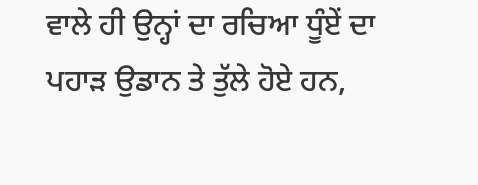ਵਾਲੇ ਹੀ ਉਨ੍ਹਾਂ ਦਾ ਰਚਿਆ ਧੂੰਏਂ ਦਾ ਪਹਾੜ ਉਡਾਨ ਤੇ ਤੁੱਲੇ ਹੋਏ ਹਨ,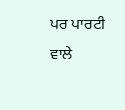ਪਰ ਪਾਰਟੀ ਵਾਲੇ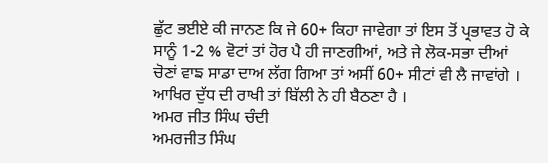ਛੁੱਟ ਭਈਏ ਕੀ ਜਾਨਣ ਕਿ ਜੇ 60+ ਕਿਹਾ ਜਾਵੇਗਾ ਤਾਂ ਇਸ ਤੋਂ ਪ੍ਰਭਾਵਤ ਹੋ ਕੇ ਸਾਨੂੰ 1-2 % ਵੋਟਾਂ ਤਾਂ ਹੋਰ ਪੈ ਹੀ ਜਾਣਗੀਆਂ, ਅਤੇ ਜੇ ਲੋਕ-ਸਭਾ ਦੀਆਂ ਚੋਣਾਂ ਵਾਙ ਸਾਡਾ ਦਾਅ ਲੱਗ ਗਿਆ ਤਾਂ ਅਸੀਂ 60+ ਸੀਟਾਂ ਵੀ ਲੈ ਜਾਵਾਂਗੇ । ਆਖਿਰ ਦੁੱਧ ਦੀ ਰਾਖੀ ਤਾਂ ਬਿੱਲੀ ਨੇ ਹੀ ਬੈਠਣਾ ਹੈ ।
ਅਮਰ ਜੀਤ ਸਿੰਘ ਚੰਦੀ
ਅਮਰਜੀਤ ਸਿੰਘ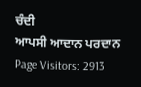ਚੰਦੀ
ਆਪਸੀ ਆਦਾਨ ਪਰਦਾਨ
Page Visitors: 2913